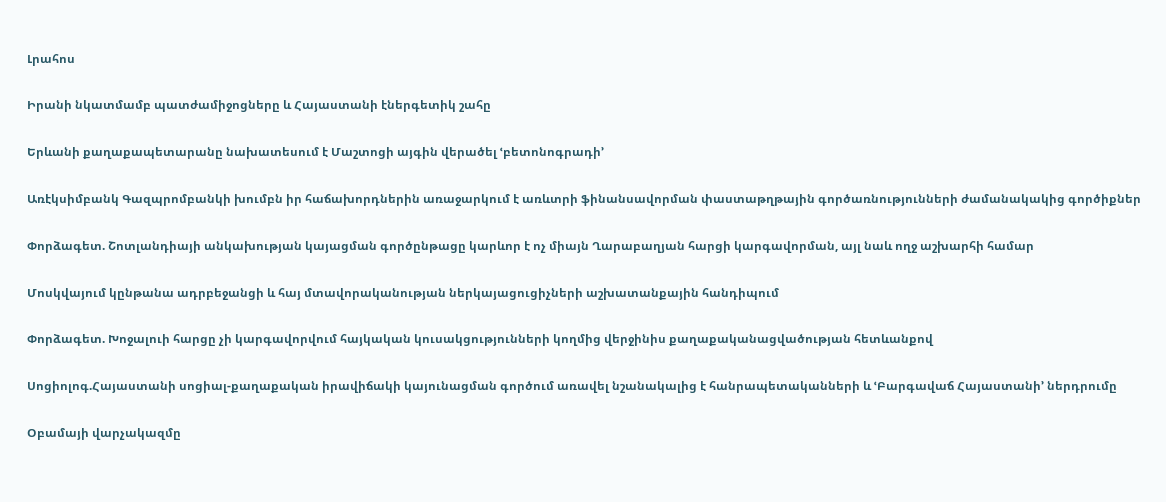Լրահոս

Իրանի նկատմամբ պատժամիջոցները և Հայաստանի էներգետիկ շահը

Երևանի քաղաքապետարանը նախատեսում է Մաշտոցի այգին վերածել ՙբետոնոգրադի՚

Առէկսիմբանկ Գազպրոմբանկի խումբն իր հաճախորդներին առաջարկում է առևտրի ֆինանսավորման փաստաթղթային գործառնությունների ժամանակակից գործիքներ

Փորձագետ. Շոտլանդիայի անկախության կայացման գործընթացը կարևոր է ոչ միայն Ղարաբաղյան հարցի կարգավորման, այլ նաև ողջ աշխարհի համար

Մոսկվայում կընթանա ադրբեջանցի և հայ մտավորականության ներկայացուցիչների աշխատանքային հանդիպում

Փորձագետ. Խոջալուի հարցը չի կարգավորվում հայկական կուսակցությունների կողմից վերջինիս քաղաքականացվածության հետևանքով

Սոցիոլոգ.Հայաստանի սոցիալ-քաղաքական իրավիճակի կայունացման գործում առավել նշանակալից է հանրապետականների և ՙԲարգավաճ Հայաստանի՚ ներդրումը

Օբամայի վարչակազմը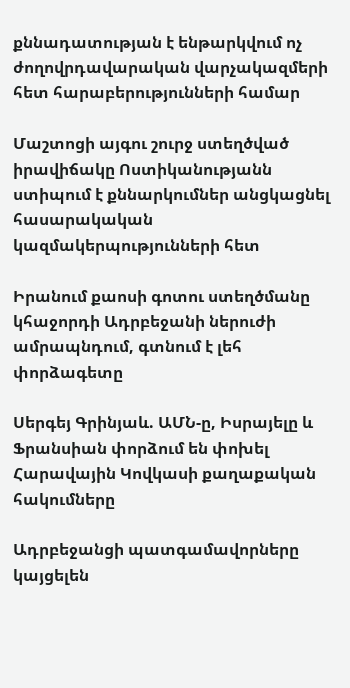քննադատության է ենթարկվում ոչ ժողովրդավարական վարչակազմերի հետ հարաբերությունների համար

Մաշտոցի այգու շուրջ ստեղծված իրավիճակը Ոստիկանությանն ստիպում է քննարկումներ անցկացնել հասարակական կազմակերպությունների հետ

Իրանում քաոսի գոտու ստեղծմանը կհաջորդի Ադրբեջանի ներուժի ամրապնդում, գտնում է լեհ փորձագետը

Սերգեյ Գրինյաև. ԱՄՆ-ը, Իսրայելը և Ֆրանսիան փորձում են փոխել Հարավային Կովկասի քաղաքական հակումները

Ադրբեջանցի պատգամավորները կայցելեն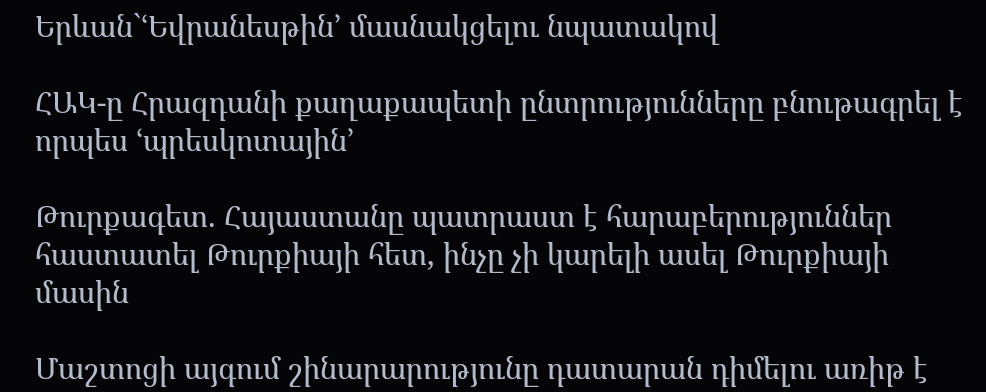Երևան`ՙԵվրանեսթին՚ մասնակցելու նպատակով

ՀԱԿ-ը Հրազդանի քաղաքապետի ընտրությունները բնութագրել է որպես ՙպրեսկոտային՚

Թուրքագետ. Հայաստանը պատրաստ է հարաբերություններ հաստատել Թուրքիայի հետ, ինչը չի կարելի ասել Թուրքիայի մասին

Մաշտոցի այգում շինարարությունը դատարան դիմելու առիթ է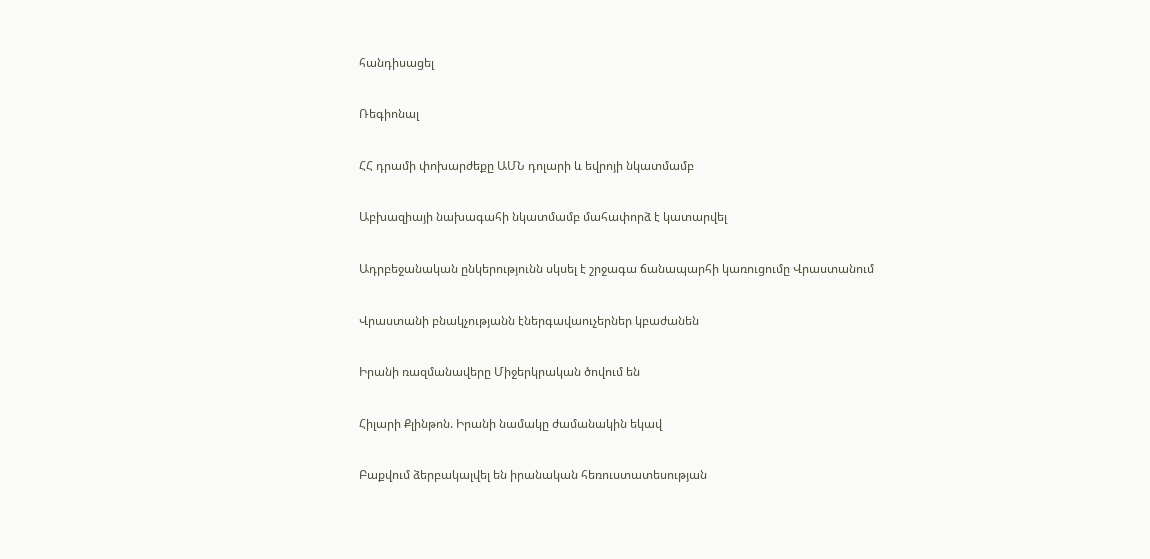հանդիսացել

Ռեգիոնալ

ՀՀ դրամի փոխարժեքը ԱՄՆ դոլարի և եվրոյի նկատմամբ

Աբխազիայի նախագահի նկատմամբ մահափորձ է կատարվել

Ադրբեջանական ընկերությունն սկսել է շրջագա ճանապարհի կառուցումը Վրաստանում

Վրաստանի բնակչությանն էներգավաուչերներ կբաժանեն

Իրանի ռազմանավերը Միջերկրական ծովում են

Հիլարի Քլինթոն. Իրանի նամակը ժամանակին եկավ

Բաքվում ձերբակալվել են իրանական հեռուստատեսության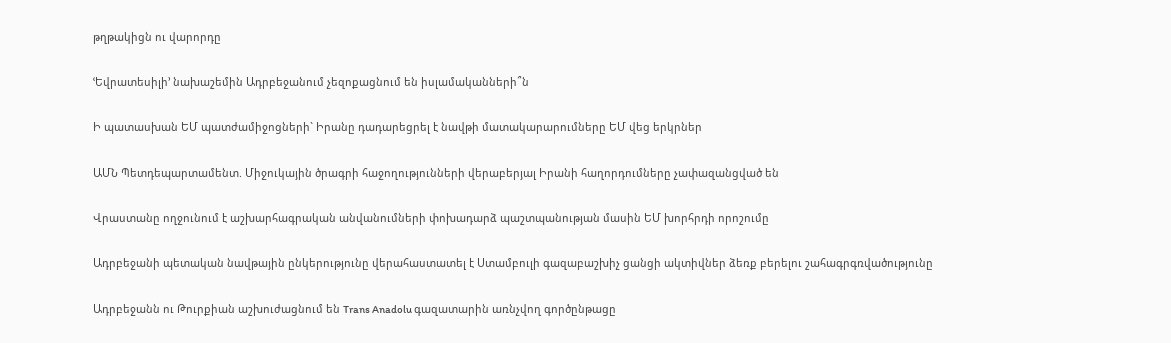թղթակիցն ու վարորդը

ՙԵվրատեսիլի՚ նախաշեմին Ադրբեջանում չեզոքացնում են իսլամականների՞ն

Ի պատասխան ԵՄ պատժամիջոցների` Իրանը դադարեցրել է նավթի մատակարարումները ԵՄ վեց երկրներ

ԱՄՆ Պետդեպարտամենտ. Միջուկային ծրագրի հաջողությունների վերաբերյալ Իրանի հաղորդումները չափազանցված են

Վրաստանը ողջունում է աշխարհագրական անվանումների փոխադարձ պաշտպանության մասին ԵՄ խորհրդի որոշումը

Ադրբեջանի պետական նավթային ընկերությունը վերահաստատել է Ստամբուլի գազաբաշխիչ ցանցի ակտիվներ ձեռք բերելու շահագրգռվածությունը

Ադրբեջանն ու Թուրքիան աշխուժացնում են Trans Anadolu գազատարին առնչվող գործընթացը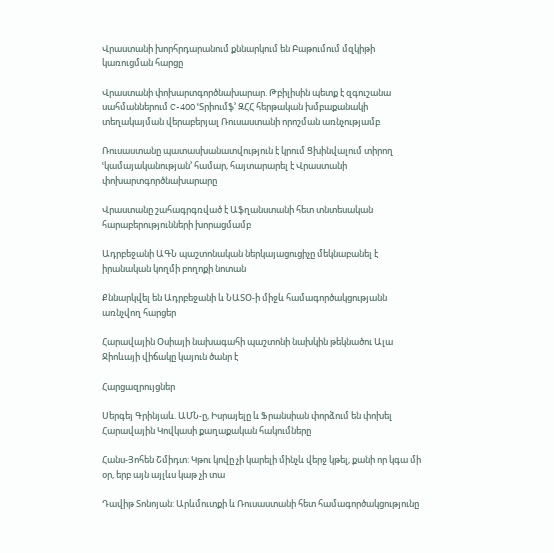Վրաստանի խորհրդարանում քննարկում են Բաթումում մզկիթի կառուցման հարցը

Վրաստանի փոխարտգործնախարար. Թբիլիսին պետք է զգուշանա սահմաններում C-400 ՙՏրիումֆ՚ ԶՀՀ հերթական խմբաքանակի տեղակայման վերաբերյալ Ռուսաստանի որոշման առնչությամբ

Ռուսաստանը պատասխանատվություն է կրում Ցխինվալում տիրող ՙկամայականության՚ համար, հայտարարել է Վրաստանի փոխարտգործնախարարը

Վրաստանը շահագրգռված է Աֆղանստանի հետ տնտեսական հարաբերությունների խորացմամբ

Ադրբեջանի ԱԳՆ պաշտոնական ներկայացուցիչը մեկնաբանել է իրանական կողմի բողոքի նոտան

Քննարկվել են Ադրբեջանի և ՆԱՏՕ-ի միջև համագործակցությանն առնչվող հարցեր

Հարավային Օսիայի նախագահի պաշտոնի նախկին թեկնածու Ալա Ջիոևայի վիճակը կայուն ծանր է

Հարցազրույցներ

Սերգեյ Գրինյաև. ԱՄՆ-ը, Իսրայելը և Ֆրանսիան փորձում են փոխել Հարավային Կովկասի քաղաքական հակումները

Հանս-Յոհեն Շմիդտ: Կթու կովը չի կարելի մինչև վերջ կթել, քանի որ կգա մի օր, երբ այն այլևս կաթ չի տա

Դավիթ Տոնոյան: Արևմուտքի և Ռուսաստանի հետ համագործակցությունը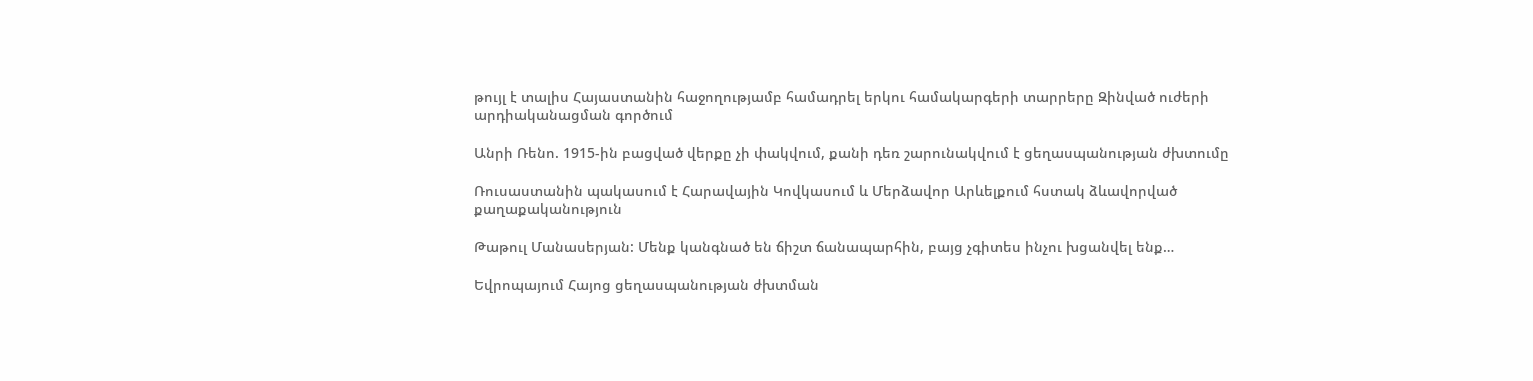թույլ է տալիս Հայաստանին հաջողությամբ համադրել երկու համակարգերի տարրերը Զինված ուժերի արդիականացման գործում

Անրի Ռենո. 1915-ին բացված վերքը չի փակվում, քանի դեռ շարունակվում է ցեղասպանության ժխտումը

Ռուսաստանին պակասում է Հարավային Կովկասում և Մերձավոր Արևելքում հստակ ձևավորված քաղաքականություն

Թաթուլ Մանասերյան: Մենք կանգնած են ճիշտ ճանապարհին, բայց չգիտես ինչու խցանվել ենք…

Եվրոպայում Հայոց ցեղասպանության ժխտման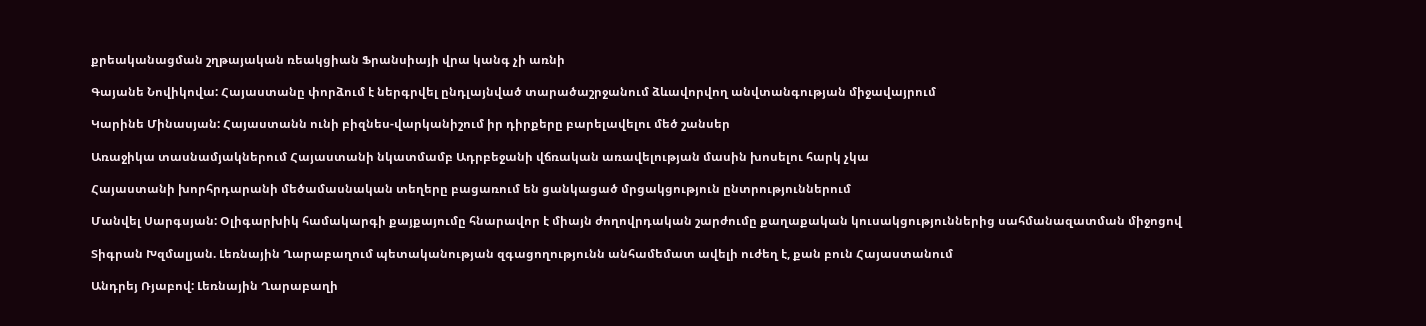քրեականացման շղթայական ռեակցիան Ֆրանսիայի վրա կանգ չի առնի

Գայանե Նովիկովա: Հայաստանը փորձում է ներգրվել ընդլայնված տարածաշրջանում ձևավորվող անվտանգության միջավայրում

Կարինե Մինասյան: Հայաստանն ունի բիզնես-վարկանիշում իր դիրքերը բարելավելու մեծ շանսեր

Առաջիկա տասնամյակներում Հայաստանի նկատմամբ Ադրբեջանի վճռական առավելության մասին խոսելու հարկ չկա

Հայաստանի խորհրդարանի մեծամասնական տեղերը բացառում են ցանկացած մրցակցություն ընտրություններում

Մանվել Սարգսյան: Օլիգարխիկ համակարգի քայքայումը հնարավոր է միայն ժողովրդական շարժումը քաղաքական կուսակցություններից սահմանազատման միջոցով

Տիգրան Խզմալյան. Լեռնային Ղարաբաղում պետականության զգացողությունն անհամեմատ ավելի ուժեղ է, քան բուն Հայաստանում

Անդրեյ Ռյաբով: Լեռնային Ղարաբաղի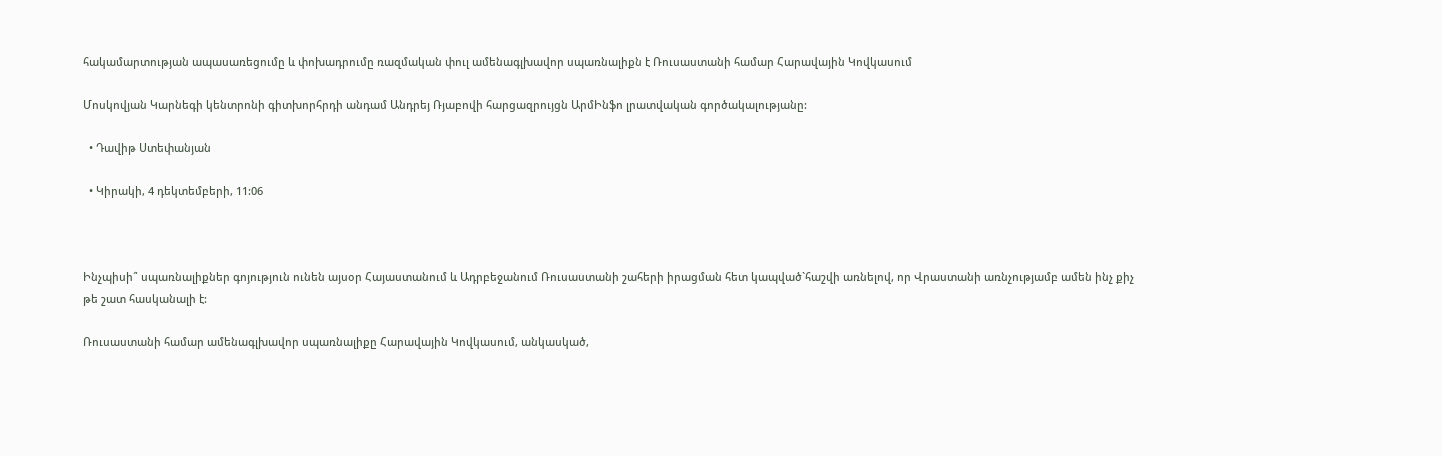հակամարտության ապասառեցումը և փոխադրումը ռազմական փուլ ամենագլխավոր սպառնալիքն է Ռուսաստանի համար Հարավային Կովկասում

Մոսկովյան Կարնեգի կենտրոնի գիտխորհրդի անդամ Անդրեյ Ռյաբովի հարցազրույցն ԱրմԻնֆո լրատվական գործակալությանը:

  • Դավիթ Ստեփանյան

  • Կիրակի, 4 դեկտեմբերի, 11:06



Ինչպիսի՞ սպառնալիքներ գոյություն ունեն այսօր Հայաստանում և Ադրբեջանում Ռուսաստանի շահերի իրացման հետ կապված`հաշվի առնելով, որ Վրաստանի առնչությամբ ամեն ինչ քիչ թե շատ հասկանալի է:

Ռուսաստանի համար ամենագլխավոր սպառնալիքը Հարավային Կովկասում, անկասկած,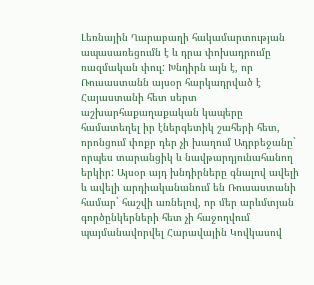Լեռնային Ղարաբաղի հակամարտության ապասառեցումն է և դրա փոխադրումը ռազմական փուլ: Խնդիրն այն է, որ Ռուսաստանն այսօր հարկադրված է Հայաստանի հետ սերտ աշխարհաքաղաքական կապերը համատեղել իր էներգետիկ շահերի հետ, որոնցում փոքր դեր չի խաղում Ադրբեջանը` որպես տարանցիկ և նավթարդյունահանող երկիր: Այսօր այդ խնդիրները գնալով ավելի և ավելի արդիականանում են Ռուսաստանի համար` հաշվի առնելով, որ մեր արևմտյան գործընկերների հետ չի հաջողվում պայմանավորվել Հարավային Կովկասով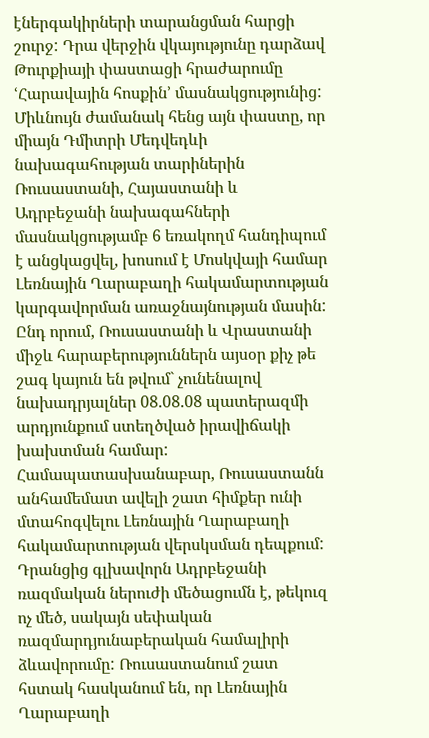էներգակիրների տարանցման հարցի շուրջ: Դրա վերջին վկայությունը դարձավ Թուրքիայի փաստացի հրաժարումը ՙՀարավային հոսքին՚ մասնակցությունից: Միևնույն ժամանակ հենց այն փաստը, որ միայն Դմիտրի Մեդվեդևի նախագահության տարիներին Ռուսաստանի, Հայաստանի և Ադրբեջանի նախագահների մասնակցությամբ 6 եռակողմ հանդիպում է անցկացվել, խոսում է Մոսկվայի համար Լեռնային Ղարաբաղի հակամարտության կարգավորման առաջնայնության մասին: Ընդ որում, Ռուսաստանի և Վրաստանի միջև հարաբերություններն այսօր քիչ թե շագ կայուն են թվում` չունենալով նախադրյալներ 08.08.08 պատերազմի արդյունքում ստեղծված իրավիճակի խախտման համար: Համապատասխանաբար, Ռուսաստանն անհամեմատ ավելի շատ հիմքեր ունի մտահոգվելու Լեռնային Ղարաբաղի հակամարտության վերսկսման դեպքում: Դրանցից գլխավորն Ադրբեջանի ռազմական ներուժի մեծացումն է, թեկուզ ոչ մեծ, սակայն սեփական ռազմարդյունաբերական համալիրի ձևավորումը: Ռուսաստանում շատ հստակ հասկանում են, որ Լեռնային Ղարաբաղի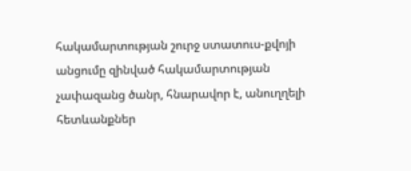հակամարտության շուրջ ստատուս-քվոյի անցումը զինված հակամարտության չափազանց ծանր, հնարավոր է, անուղղելի հետևանքներ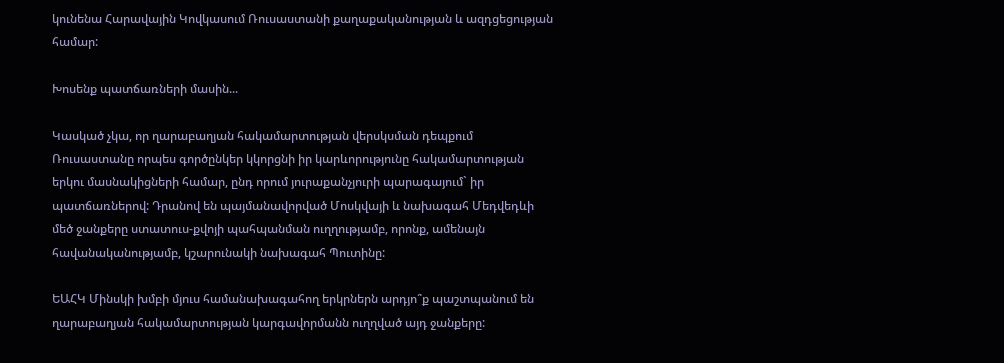կունենա Հարավային Կովկասում Ռուսաստանի քաղաքականության և ազդցեցության համար:

Խոսենք պատճառների մասին...

Կասկած չկա, որ ղարաբաղյան հակամարտության վերսկսման դեպքում Ռուսաստանը որպես գործընկեր կկորցնի իր կարևորությունը հակամարտության երկու մասնակիցների համար, ընդ որում յուրաքանչյուրի պարագայում` իր պատճառներով: Դրանով են պայմանավորված Մոսկվայի և նախագահ Մեդվեդևի մեծ ջանքերը ստատուս-քվոյի պահպանման ուղղությամբ, որոնք, ամենայն հավանականությամբ, կշարունակի նախագահ Պուտինը:

ԵԱՀԿ Մինսկի խմբի մյուս համանախագահող երկրներն արդյո՞ք պաշտպանում են ղարաբաղյան հակամարտության կարգավորմանն ուղղված այդ ջանքերը: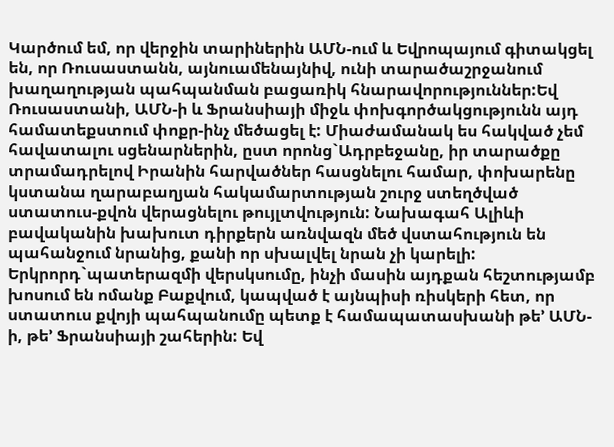Կարծում եմ, որ վերջին տարիներին ԱՄՆ-ում և Եվրոպայում գիտակցել են, որ Ռուսաստանն, այնուամենայնիվ, ունի տարածաշրջանում խաղաղության պահպանման բացառիկ հնարավորություններ:Եվ Ռուսաստանի, ԱՄՆ-ի և Ֆրանսիայի միջև փոխգործակցությունն այդ համատեքստում փոքր-ինչ մեծացել է: Միաժամանակ ես հակված չեմ հավատալու սցենարներին, ըստ որոնց`Ադրբեջանը, իր տարածքը տրամադրելով Իրանին հարվածներ հասցնելու համար, փոխարենը կստանա ղարաբաղյան հակամարտության շուրջ ստեղծված ստատուս-քվոն վերացնելու թույլտվություն: Նախագահ Ալիևի բավականին խախուտ դիրքերն առնվազն մեծ վստահություն են պահանջում նրանից, քանի որ սխալվել նրան չի կարելի: Երկրորդ`պատերազմի վերսկսումը, ինչի մասին այդքան հեշտությամբ խոսում են ոմանք Բաքվում, կապված է այնպիսի ռիսկերի հետ, որ ստատուս քվոյի պահպանումը պետք է համապատասխանի թե’ ԱՄՆ-ի, թե’ Ֆրանսիայի շահերին: Եվ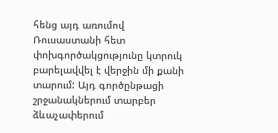հենց այդ առումով Ռուսաստանի հետ փոխգործակցությունը կտրուկ բարելավվել է վերջին մի քանի տարում: Այդ գործընթացի շրջանակներում տարբեր ձևաչափերում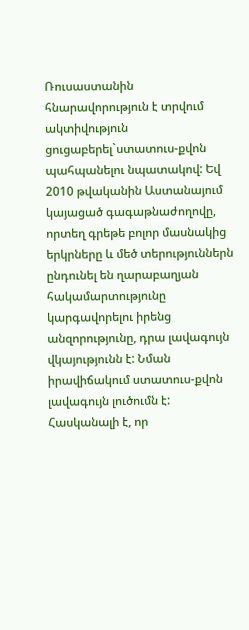Ռուսաստանին հնարավորություն է տրվում ակտիվություն ցուցաբերել`ստատուս-քվոն պահպանելու նպատակով: Եվ 2010 թվականին Աստանայում կայացած գագաթնաժողովը, որտեղ գրեթե բոլոր մասնակից երկրները և մեծ տերություններն ընդունել են ղարաբաղյան հակամարտությունը կարգավորելու իրենց անզորությունը, դրա լավագույն վկայությունն է: Նման իրավիճակում ստատուս-քվոն լավագույն լուծումն է: Հասկանալի է, որ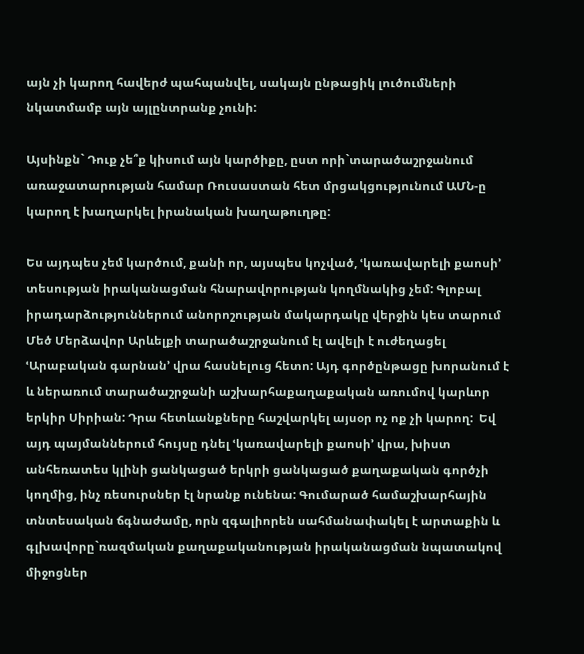այն չի կարող հավերժ պահպանվել, սակայն ընթացիկ լուծումների նկատմամբ այն այլընտրանք չունի:

Այսինքն` Դուք չե՞ք կիսում այն կարծիքը, ըստ որի`տարածաշրջանում առաջատարության համար Ռուսաստան հետ մրցակցությունում ԱՄՆ-ը կարող է խաղարկել իրանական խաղաթուղթը:

Ես այդպես չեմ կարծում, քանի որ, այսպես կոչված, ՙկառավարելի քաոսի՚ տեսության իրականացման հնարավորության կողմնակից չեմ: Գլոբալ իրադարձություններում անորոշության մակարդակը վերջին կես տարում Մեծ Մերձավոր Արևելքի տարածաշրջանում էլ ավելի է ուժեղացել ՙԱրաբական գարնան՚ վրա հասնելուց հետո: Այդ գործընթացը խորանում է և ներառում տարածաշրջանի աշխարհաքաղաքական առումով կարևոր երկիր Սիրիան: Դրա հետևանքները հաշվարկել այսօր ոչ ոք չի կարող:  Եվ այդ պայմաններում հույսը դնել ՙկառավարելի քաոսի՚ վրա, խիստ անհեռատես կլինի ցանկացած երկրի ցանկացած քաղաքական գործչի կողմից, ինչ ռեսուրսներ էլ նրանք ունենա: Գումարած համաշխարհային տնտեսական ճգնաժամը, որն զգալիորեն սահմանափակել է արտաքին և գլխավորը`ռազմական քաղաքականության իրականացման նպատակով միջոցներ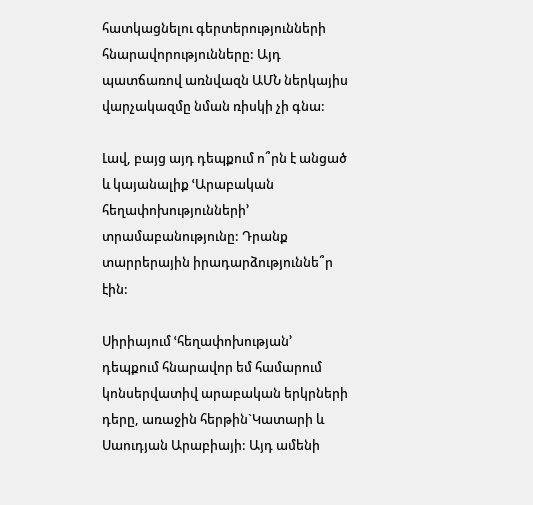հատկացնելու գերտերությունների հնարավորությունները: Այդ պատճառով առնվազն ԱՄՆ ներկայիս վարչակազմը նման ռիսկի չի գնա:

Լավ, բայց այդ դեպքում ո՞րն է անցած և կայանալիք ՙԱրաբական հեղափոխությունների՚ տրամաբանությունը: Դրանք տարրերային իրադարձություննե՞ր էին:

Սիրիայում ՙհեղափոխության՚ դեպքում հնարավոր եմ համարում կոնսերվատիվ արաբական երկրների դերը, առաջին հերթին`Կատարի և Սաուդյան Արաբիայի: Այդ ամենի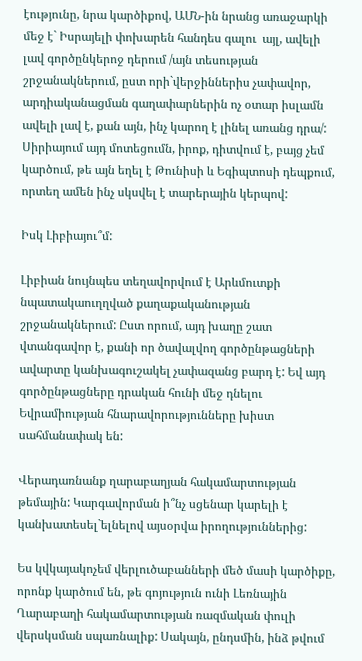էությունը, նրա կարծիքով, ԱՄՆ-ին նրանց առաջարկի մեջ է` Իսրայելի փոխարեն հանդես գալու  այլ, ավելի լավ գործընկերոջ դերում /այն տեսության շրջանակներում, ըստ որի`վերջիններիս չափավոր, արդիականացման գաղափարներին ոչ օտար իսլամն ավելի լավ է, քան այն, ինչ կարող է լինել առանց դրա/: Սիրիայում այդ մոտեցումն, իրոք, դիտվում է, բայց չեմ կարծում, թե այն եղել է Թունիսի և Եգիպտոսի դեպքում, որտեղ ամեն ինչ սկսվել է տարերային կերպով:

Իսկ Լիբիայու՞մ:

Լիբիան նույնպես տեղավորվում է Արևմուտքի նպատակաուղղված քաղաքականության շրջանակներում: Ըստ որում, այդ խաղը շատ վտանգավոր է, քանի որ ծավալվող գործընթացների ավարտը կանխագուշակել չափազանց բարդ է: Եվ այդ գործընթացները դրական հունի մեջ դնելու Եվրամիության հնարավորությունները խիստ սահմանափակ են:

Վերադառնանք ղարաբաղյան հակամարտության թեմային: Կարգավորման ի՞նչ սցենար կարելի է կանխատեսել`ելնելով այսօրվա իրողություններից:

Ես կվկայակոչեմ վերլուծաբանների մեծ մասի կարծիքը, որոնք կարծում են, թե գոյություն ունի Լեռնային Ղարաբաղի հակամարտության ռազմական փուլի վերսկսման սպառնալիք: Սակայն, ընդսմին, ինձ թվում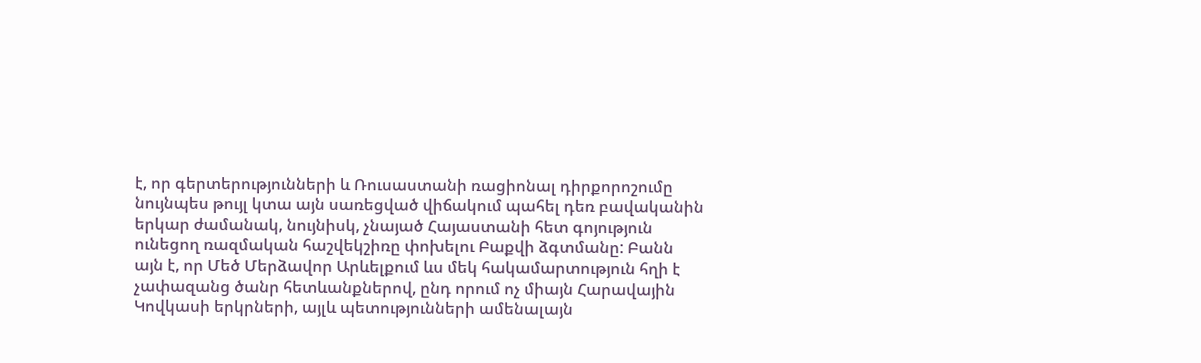է, որ գերտերությունների և Ռուսաստանի ռացիոնալ դիրքորոշումը նույնպես թույլ կտա այն սառեցված վիճակում պահել դեռ բավականին երկար ժամանակ, նույնիսկ, չնայած Հայաստանի հետ գոյություն ունեցող ռազմական հաշվեկշիռը փոխելու Բաքվի ձգտմանը: Բանն այն է, որ Մեծ Մերձավոր Արևելքում ևս մեկ հակամարտություն հղի է չափազանց ծանր հետևանքներով, ընդ որում ոչ միայն Հարավային Կովկասի երկրների, այլև պետությունների ամենալայն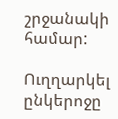շրջանակի համար:

Ուղղարկել ընկերոջը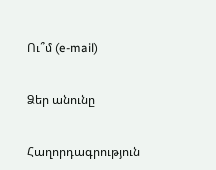Ու՞մ (e-mail)


Ձեր անունը


Հաղորդագրություն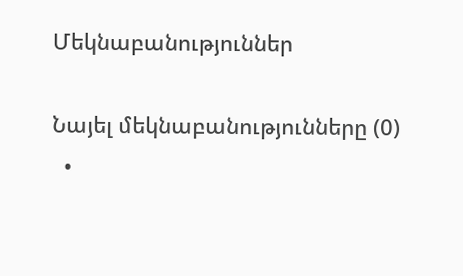Մեկնաբանություններ

Նայել մեկնաբանությունները (0)
  •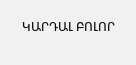ԿԱՐԴԱԼ ԲՈԼՈՐ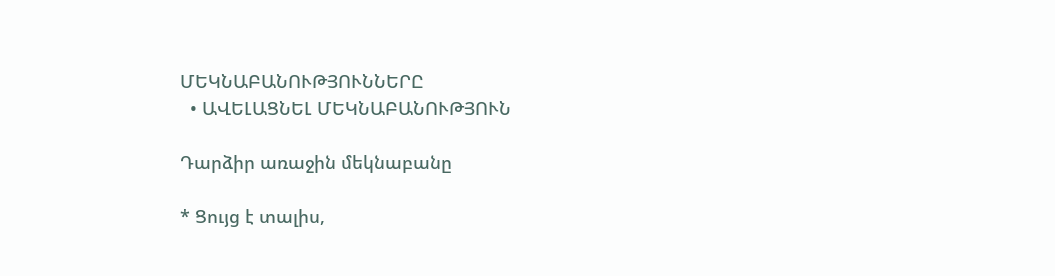ՄԵԿՆԱԲԱՆՈՒԹՅՈՒՆՆԵՐԸ
  • ԱՎԵԼԱՑՆԵԼ ՄԵԿՆԱԲԱՆՈՒԹՅՈՒՆ

Դարձիր առաջին մեկնաբանը

* Ցույց է տալիս,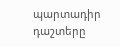պարտադիր դաշտերը